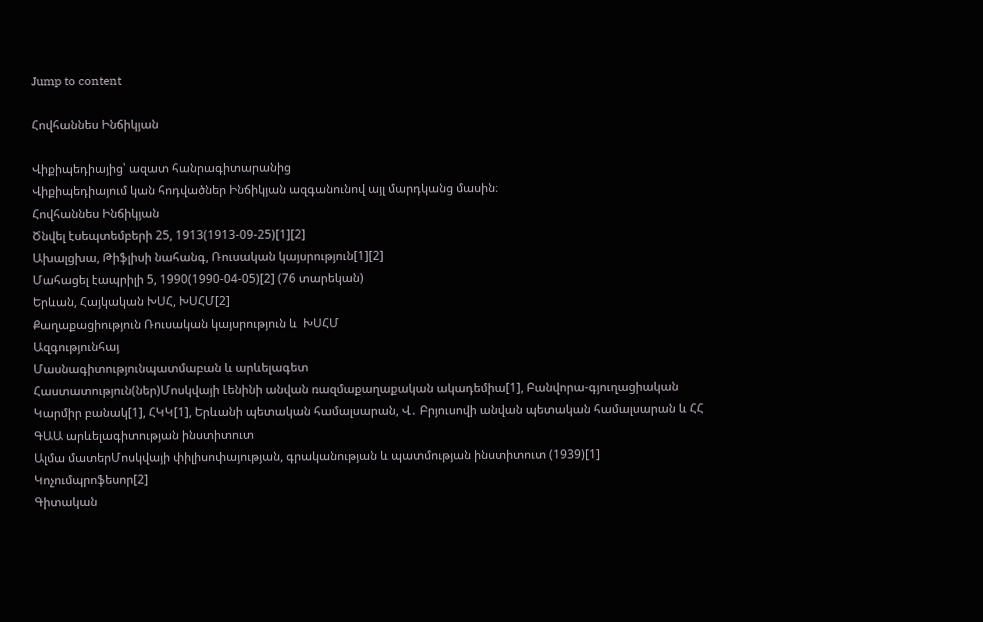Jump to content

Հովհաննես Ինճիկյան

Վիքիպեդիայից՝ ազատ հանրագիտարանից
Վիքիպեդիայում կան հոդվածներ Ինճիկյան ազգանունով այլ մարդկանց մասին։
Հովհաննես Ինճիկյան
Ծնվել էսեպտեմբերի 25, 1913(1913-09-25)[1][2]
Ախալցխա, Թիֆլիսի նահանգ, Ռուսական կայսրություն[1][2]
Մահացել էապրիլի 5, 1990(1990-04-05)[2] (76 տարեկան)
Երևան, Հայկական ԽՍՀ, ԽՍՀՄ[2]
Քաղաքացիություն Ռուսական կայսրություն և  ԽՍՀՄ
Ազգությունհայ
Մասնագիտությունպատմաբան և արևելագետ
Հաստատություն(ներ)Մոսկվայի Լենինի անվան ռազմաքաղաքական ակադեմիա[1], Բանվորա-գյուղացիական Կարմիր բանակ[1], ՀԿԿ[1], Երևանի պետական համալսարան, Վ․ Բրյուսովի անվան պետական համալսարան և ՀՀ ԳԱԱ արևելագիտության ինստիտուտ
Ալմա մատերՄոսկվայի փիլիսոփայության, գրականության և պատմության ինստիտուտ (1939)[1]
Կոչումպրոֆեսոր[2]
Գիտական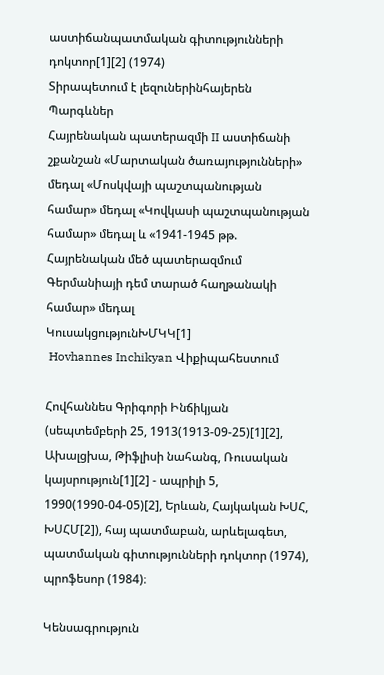աստիճանպատմական գիտությունների դոկտոր[1][2] (1974)
Տիրապետում է լեզուներինհայերեն
Պարգևներ
Հայրենական պատերազմի II աստիճանի շքանշան «Մարտական ծառայությունների» մեդալ «Մոսկվայի պաշտպանության համար» մեդալ «Կովկասի պաշտպանության համար» մեդալ և «1941-1945 թթ. Հայրենական մեծ պատերազմում Գերմանիայի դեմ տարած հաղթանակի համար» մեդալ
ԿուսակցությունԽՄԿԿ[1]
 Hovhannes Inchikyan Վիքիպահեստում

Հովհաննես Գրիգորի Ինճիկյան (սեպտեմբերի 25, 1913(1913-09-25)[1][2], Ախալցխա, Թիֆլիսի նահանգ, Ռուսական կայսրություն[1][2] - ապրիլի 5, 1990(1990-04-05)[2], Երևան, Հայկական ԽՍՀ, ԽՍՀՄ[2]), հայ պատմաբան, արևելագետ, պատմական գիտությունների դոկտոր (1974), պրոֆեսոր (1984)։

Կենսագրություն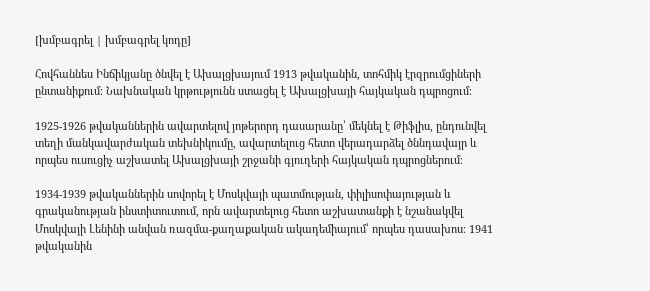[խմբագրել | խմբագրել կոդը]

Հովհաննես Ինճիկյանը ծնվել է Ախալցխայում 1913 թվականին, տոհմիկ էրզրումցիների ընտանիքում։ Նախնական կրթությունն ստացել է Ախալցխայի հայկական դպրոցում։

1925-1926 թվականներին ավարտելով յոթերորդ դասարանը՝ մեկնել է Թիֆլիս, ընդունվել տեղի մանկավարժական տեխնիկումը, ավարտելուց հետո վերադարձել ծննդավայր և որպես ուսուցիչ աշխատել Ախալցխայի շրջանի գյուղերի հայկական դպրոցներում։

1934-1939 թվականներին սովորել է Մոսկվայի պատմության, փիլիսոփայության և գրականության ինստիտուտում, որն ավարտելուց հետո աշխատանքի է նշանակվել Մոսկվայի Լենինի անվան ռազմա-քաղաքական ակադեմիայում՝ որպես դասախոս։ 1941 թվականին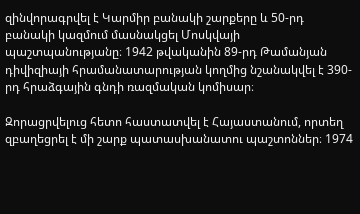զինվորագրվել է Կարմիր բանակի շարքերը և 50-րդ բանակի կազմում մասնակցել Մոսկվայի պաշտպանությանը։ 1942 թվականին 89-րդ Թամանյան դիվիզիայի հրամանատարության կողմից նշանակվել է 390-րդ հրաձգային գնդի ռազմական կոմիսար։

Զորացրվելուց հետո հաստատվել է Հայաստանում, որտեղ զբաղեցրել է մի շարք պատասխանատու պաշտոններ։ 1974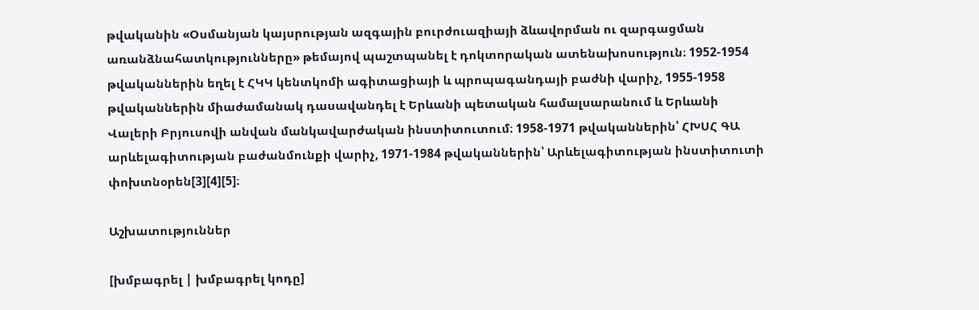թվականին «Օսմանյան կայսրության ազգային բուրժուազիայի ձևավորման ու զարգացման առանձնահատկությունները» թեմայով պաշտպանել է դոկտորական ատենախոսություն։ 1952-1954 թվականներին եղել է ՀԿԿ կենտկոմի ագիտացիայի և պրոպագանդայի բաժնի վարիչ, 1955-1958 թվականներին միաժամանակ դասավանդել է Երևանի պետական համալսարանում և Երևանի Վալերի Բրյուսովի անվան մանկավարժական ինստիտուտում։ 1958-1971 թվականներին՝ ՀԽՍՀ ԳԱ արևելագիտության բաժանմունքի վարիչ, 1971-1984 թվականներին՝ Արևելագիտության ինստիտուտի փոխտնօրեն[3][4][5]։

Աշխատություններ

[խմբագրել | խմբագրել կոդը]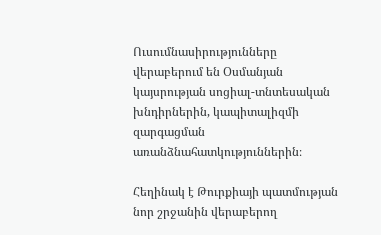Ուսումնասիրությունները վերաբերում են Օսմանյան կայսրության սոցիալ-տնտեսական խնդիրներին, կապիտալիզմի զարգացման առանձնահատկություններին։

Հեղինակ է Թուրքիայի պատմության նոր շրջանին վերաբերող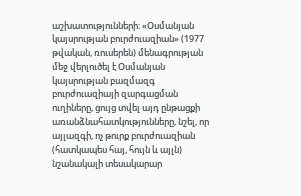աշխատությունների։ «Օսմանյան կայսրության բուրժուազիան» (1977 թվական, ռուսերեն) մենագրության մեջ վերլուծել է Օսմանյան կայսրության բազմազգ բուրժուազիայի զարգացման ուղիները, ցույց տվել այդ ընթացքի առանձնահատկությունները, նշել, որ այլազգի, ոչ թուրք բուրժուազիան (հատկապես հայ, հույն և այլն) նշանակալի տեսակարար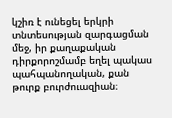կշիռ է ունեցել երկրի տնտեսության զարգացման մեջ, իր քաղաքական դիրքորոշմամբ եղել պակաս պահպանողական, քան թուրք բուրժուազիան։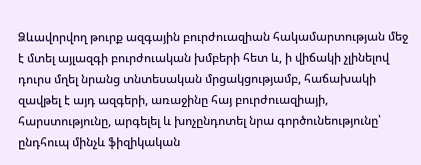Ձևավորվող թուրք ազգային բուրժուազիան հակամարտության մեջ է մտել այլազգի բուրժուական խմբերի հետ և, ի վիճակի չլինելով դուրս մղել նրանց տնտեսական մրցակցությամբ, հաճախակի զավթել է այդ ազգերի, առաջինը հայ բուրժուազիայի, հարստությունը, արգելել և խոչընդոտել նրա գործունեությունը՝ ընդհուպ մինչև ֆիզիկական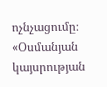ոչնչացումը։ «Օսմանյան կայսրության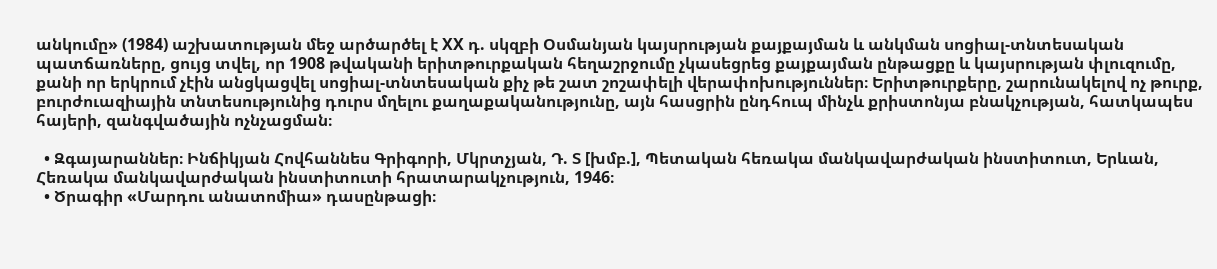անկումը» (1984) աշխատության մեջ արծարծել է XX դ. սկզբի Օսմանյան կայսրության քայքայման և անկման սոցիալ-տնտեսական պատճառները, ցույց տվել, որ 1908 թվականի երիտթուրքական հեղաշրջումը չկասեցրեց քայքայման ընթացքը և կայսրության փլուզումը, քանի որ երկրում չէին անցկացվել սոցիալ-տնտեսական քիչ թե շատ շոշափելի վերափոխություններ։ Երիտթուրքերը, շարունակելով ոչ թուրք, բուրժուազիային տնտեսությունից դուրս մղելու քաղաքականությունը, այն հասցրին ընդհուպ մինչև քրիստոնյա բնակչության, հատկապես հայերի, զանգվածային ոչնչացման։

  • Զգայարաններ։ Ինճիկյան Հովհաննես Գրիգորի, Մկրտչյան, Դ. Տ [խմբ.], Պետական հեռակա մանկավարժական ինստիտուտ, Երևան, Հեռակա մանկավարժական ինստիտուտի հրատարակչություն, 1946։
  • Ծրագիր «Մարդու անատոմիա» դասընթացի։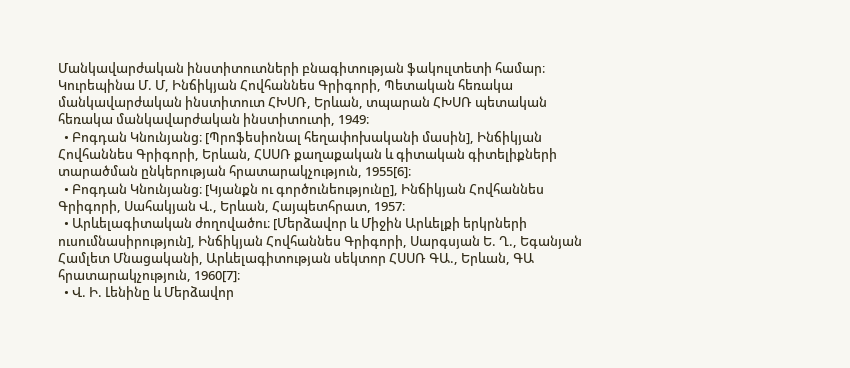Մանկավարժական ինստիտուտների բնագիտության ֆակուլտետի համար։ Կուրեպինա Մ. Մ, Ինճիկյան Հովհաննես Գրիգորի, Պետական հեռակա մանկավարժական ինստիտուտ ՀԽՍՌ, Երևան, տպարան ՀԽՍՌ պետական հեռակա մանկավարժական ինստիտուտի, 1949։
  • Բոգդան Կնունյանց։ [Պրոֆեսիոնալ հեղափոխականի մասին], Ինճիկյան Հովհաննես Գրիգորի, Երևան, ՀՍՍՌ քաղաքական և գիտական գիտելիքների տարածման ընկերության հրատարակչություն, 1955[6]։
  • Բոգդան Կնունյանց։ [Կյանքն ու գործունեությունը], Ինճիկյան Հովհաննես Գրիգորի, Սահակյան Վ., Երևան, Հայպետհրատ, 1957։
  • Արևելագիտական ժողովածու։ [Մերձավոր և Միջին Արևելքի երկրների ուսումնասիրություն], Ինճիկյան Հովհաննես Գրիգորի, Սարգսյան Ե. Ղ., Եգանյան Համլետ Մնացականի, Արևելագիտության սեկտոր ՀՍՍՌ ԳԱ., Երևան, ԳԱ հրատարակչություն, 1960[7]։
  • Վ. Ի. Լենինը և Մերձավոր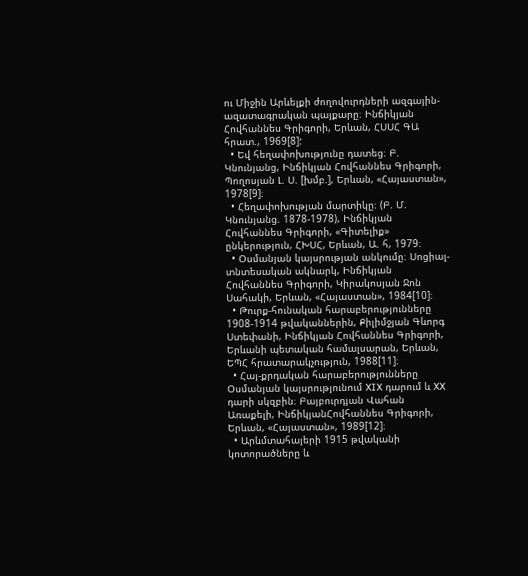ու Միջին Արևելքի ժողովուրդների ազգային-ազատագրական պայքարը։ Ինճիկյան Հովհաննես Գրիգորի, Երևան, ՀՍՍՀ ԳԱ հրատ., 1969[8]:
  • Եվ հեղափոխությունը դատեց։ Բ. Կնունյանց, Ինճիկյան Հովհաննես Գրիգորի, Պողոսյան Լ. Ս. [խմբ.], Երևան, «Հայաստան», 1978[9]։
  • Հեղափոխության մարտիկը։ (Բ. Մ. Կնունյանց. 1878-1978), Ինճիկյան Հովհաննես Գրիգորի, «Գիտելիք» ընկերություն, ՀԽՍՀ, Երևան, Ա. հ, 1979։
  • Օսմանյան կայսրության անկումը։ Սոցիալ-տնտեսական ակնարկ, Ինճիկյան Հովհաննես Գրիգորի, Կիրակոսյան Ջոն Սահակի, Երևան, «Հայաստան», 1984[10]։
  • Թուրք-հունական հարաբերությունները 1908-1914 թվականներին, Քիլիմջյան Գևորգ Ստեփանի, Ինճիկյան Հովհաննես Գրիգորի, Երևանի պետական համալսարան, Երևան, ԵՊՀ հրատարակչություն, 1988[11]։
  • Հայ-քրդական հարաբերությունները Օսմանյան կայսրությունում XIX դարում և XX դարի սկզբին։ Բայբուրդյան Վահան Առաքելի, ԻնճիկյանՀովհաննես Գրիգորի, Երևան, «Հայաստան», 1989[12]։
  • Արևմտահայերի 1915 թվականի կոտորածները և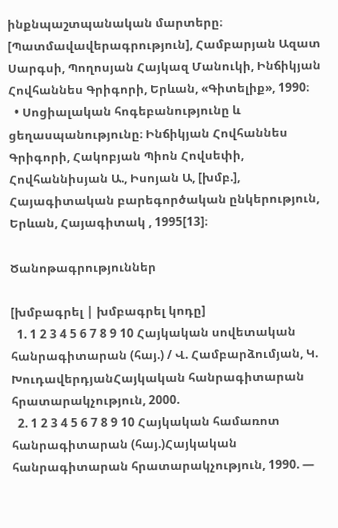ինքնպաշտպանական մարտերը։ [Պատմավավերագրություն], Համբարյան Ազատ Սարգսի, Պողոսյան Հայկազ Մանուկի, Ինճիկյան Հովհաննես Գրիգորի, Երևան, «Գիտելիք», 1990։
  • Սոցիալական հոգեբանությունը և ցեղասպանությունը։ Ինճիկյան Հովհաննես Գրիգորի, Հակոբյան Պիոն Հովսեփի, Հովհաննիսյան Ա., Իսոյան Ա, [խմբ.], Հայագիտական բարեգործական ընկերություն, Երևան, Հայագիտակ , 1995[13]։

Ծանոթագրություններ

[խմբագրել | խմբագրել կոդը]
  1. 1 2 3 4 5 6 7 8 9 10 Հայկական սովետական հանրագիտարան (հայ.) / Վ. Համբարձումյան, Կ. ԽուդավերդյանՀայկական հանրագիտարան հրատարակչություն, 2000.
  2. 1 2 3 4 5 6 7 8 9 10 Հայկական համառոտ հանրագիտարան (հայ.)Հայկական հանրագիտարան հրատարակչություն, 1990. —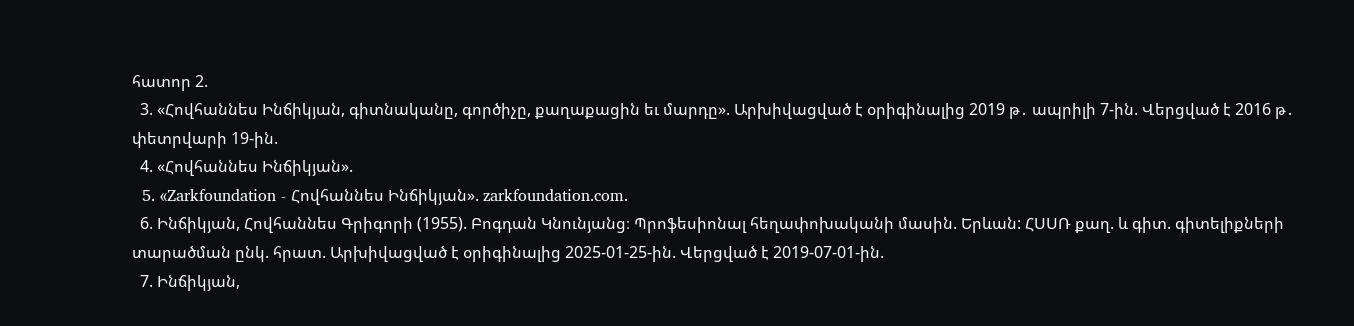հատոր 2.
  3. «Հովհաննես Ինճիկյան, գիտնականը, գործիչը, քաղաքացին եւ մարդը». Արխիվացված է օրիգինալից 2019 թ․ ապրիլի 7-ին. Վերցված է 2016 թ․ փետրվարի 19-ին.
  4. «Հովհաննես Ինճիկյան».
  5. «Zarkfoundation - Հովհաննես Ինճիկյան». zarkfoundation.com.
  6. Ինճիկյան, Հովհաննես Գրիգորի (1955). Բոգդան Կնունյանց։ Պրոֆեսիոնալ հեղափոխականի մասին. Երևան: ՀՍՍՌ քաղ. և գիտ. գիտելիքների տարածման ընկ. հրատ. Արխիվացված է օրիգինալից 2025-01-25-ին. Վերցված է 2019-07-01-ին.
  7. Ինճիկյան,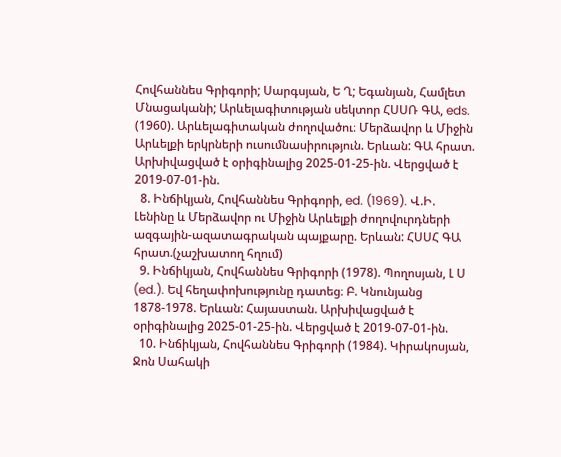Հովհաննես Գրիգորի; Սարգսյան, Ե Ղ; Եգանյան, Համլետ Մնացականի; Արևելագիտության սեկտոր ՀՍՍՌ ԳԱ, eds. (1960). Արևելագիտական ժողովածու։ Մերձավոր և Միջին Արևելքի երկրների ուսումնասիրություն. Երևան: ԳԱ հրատ. Արխիվացված է օրիգինալից 2025-01-25-ին. Վերցված է 2019-07-01-ին.
  8. Ինճիկյան, Հովհաննես Գրիգորի, ed. (1969). Վ.Ի. Լենինը և Մերձավոր ու Միջին Արևելքի ժողովուրդների ազգային-ազատագրական պայքարը. Երևան: ՀՍՍՀ ԳԱ հրատ.(չաշխատող հղում)
  9. Ինճիկյան, Հովհաննես Գրիգորի (1978). Պողոսյան, Լ Ս (ed.). Եվ հեղափոխությունը դատեց։ Բ. Կնունյանց 1878-1978. Երևան: Հայաստան. Արխիվացված է օրիգինալից 2025-01-25-ին. Վերցված է 2019-07-01-ին.
  10. Ինճիկյան, Հովհաննես Գրիգորի (1984). Կիրակոսյան, Ջոն Սահակի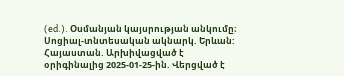(ed.). Օսմանյան կայսրության անկումը։ Սոցիալ-տնտեսական ակնարկ. Երևան: Հայաստան. Արխիվացված է օրիգինալից 2025-01-25-ին. Վերցված է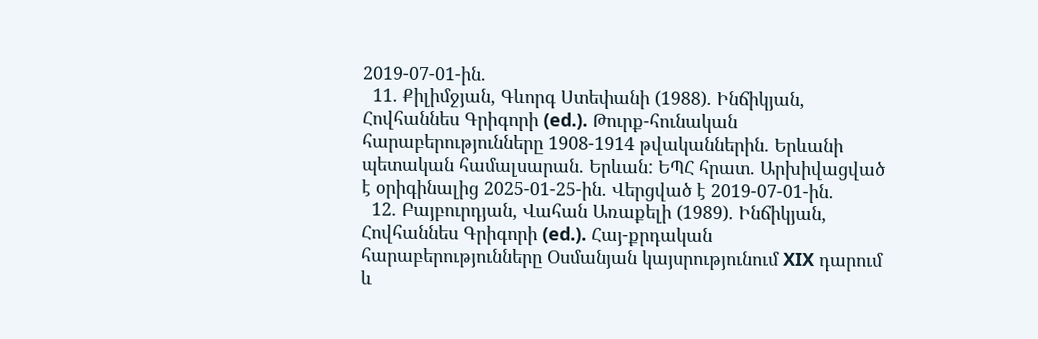2019-07-01-ին.
  11. Քիլիմջյան, Գևորգ Ստեփանի (1988). Ինճիկյան, Հովհաննես Գրիգորի (ed.). Թուրք-հունական հարաբերությունները 1908-1914 թվականներին. Երևանի պետական համալսարան. Երևան: ԵՊՀ հրատ. Արխիվացված է օրիգինալից 2025-01-25-ին. Վերցված է 2019-07-01-ին.
  12. Բայբուրդյան, Վահան Առաքելի (1989). Ինճիկյան, Հովհաննես Գրիգորի (ed.). Հայ-քրդական հարաբերությունները Օսմանյան կայսրությունում XIX դարում և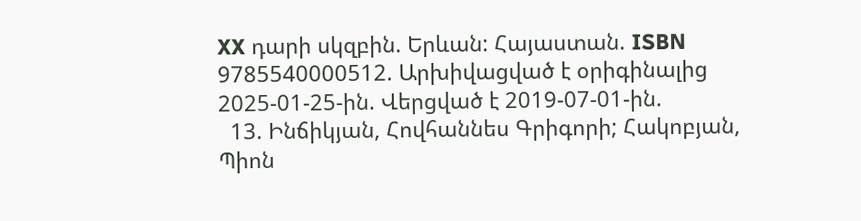XX դարի սկզբին. Երևան: Հայաստան. ISBN 9785540000512. Արխիվացված է օրիգինալից 2025-01-25-ին. Վերցված է 2019-07-01-ին.
  13. Ինճիկյան, Հովհաննես Գրիգորի; Հակոբյան, Պիոն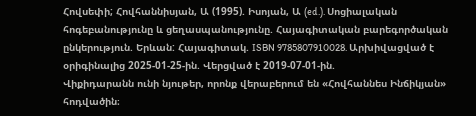Հովսեփի; Հովհաննիսյան, Ա (1995). Իսոյան, Ա (ed.). Սոցիալական հոգեբանությունը և ցեղասպանությունը. Հայագիտական բարեգործական ընկերություն. Երևան: Հայագիտակ. ISBN 9785807910028. Արխիվացված է օրիգինալից 2025-01-25-ին. Վերցված է 2019-07-01-ին.
Վիքիդարանն ունի նյութեր, որոնք վերաբերում են «Հովհաննես Ինճիկյան» հոդվածին։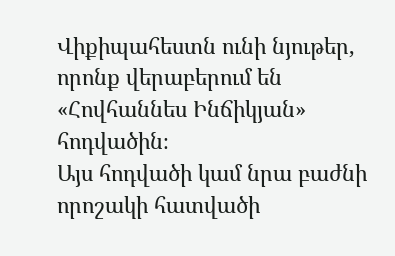Վիքիպահեստն ունի նյութեր, որոնք վերաբերում են «Հովհաննես Ինճիկյան» հոդվածին։
Այս հոդվածի կամ նրա բաժնի որոշակի հատվածի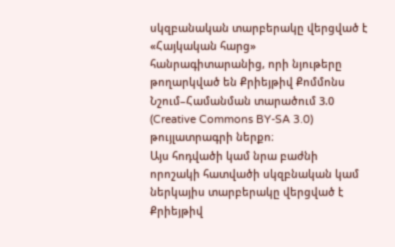սկզբանական տարբերակը վերցված է «Հայկական հարց» հանրագիտարանից, որի նյութերը թողարկված են Քրիեյթիվ Քոմմոնս Նշում–Համանման տարածում 3.0 (Creative Commons BY-SA 3.0) թույլատրագրի ներքո։
Այս հոդվածի կամ նրա բաժնի որոշակի հատվածի սկզբնական կամ ներկայիս տարբերակը վերցված է Քրիեյթիվ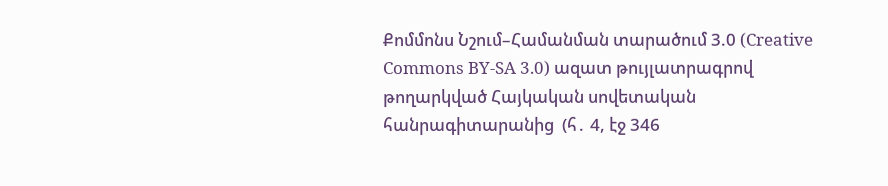Քոմմոնս Նշում–Համանման տարածում 3.0 (Creative Commons BY-SA 3.0) ազատ թույլատրագրով թողարկված Հայկական սովետական հանրագիտարանից  (հ․ 4, էջ 346